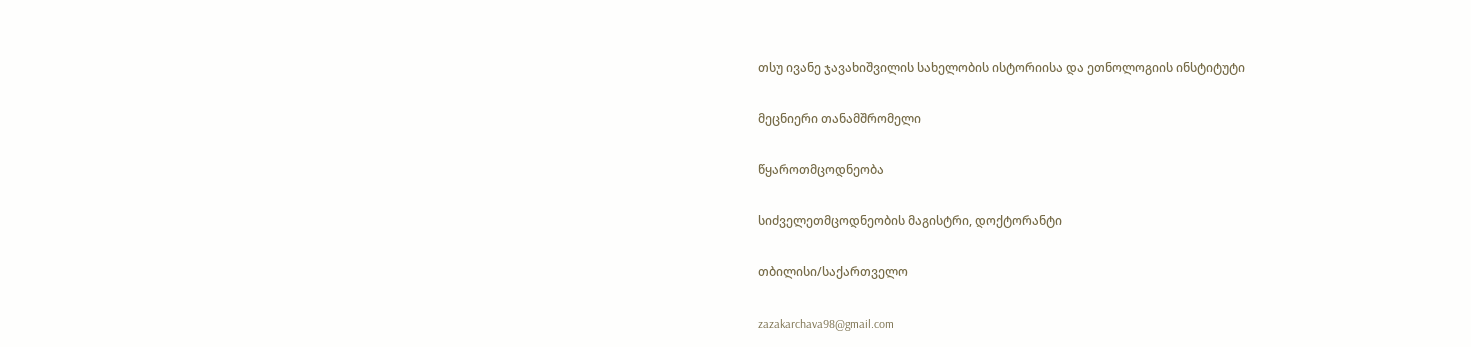თსუ ივანე ჯავახიშვილის სახელობის ისტორიისა და ეთნოლოგიის ინსტიტუტი

მეცნიერი თანამშრომელი

წყაროთმცოდნეობა

სიძველეთმცოდნეობის მაგისტრი, დოქტორანტი

თბილისი/საქართველო

zazakarchava98@gmail.com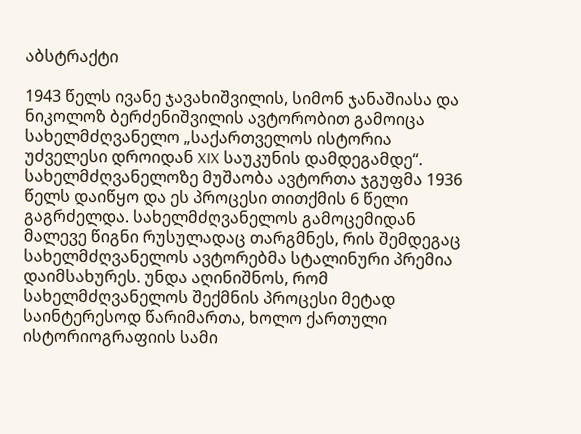აბსტრაქტი

1943 წელს ივანე ჯავახიშვილის, სიმონ ჯანაშიასა და ნიკოლოზ ბერძენიშვილის ავტორობით გამოიცა სახელმძღვანელო „საქართველოს ისტორია უძველესი დროიდან XIX საუკუნის დამდეგამდე“. სახელმძღვანელოზე მუშაობა ავტორთა ჯგუფმა 1936 წელს დაიწყო და ეს პროცესი თითქმის 6 წელი გაგრძელდა. სახელმძღვანელოს გამოცემიდან მალევე წიგნი რუსულადაც თარგმნეს, რის შემდეგაც სახელმძღვანელოს ავტორებმა სტალინური პრემია დაიმსახურეს. უნდა აღინიშნოს, რომ სახელმძღვანელოს შექმნის პროცესი მეტად საინტერესოდ წარიმართა, ხოლო ქართული ისტორიოგრაფიის სამი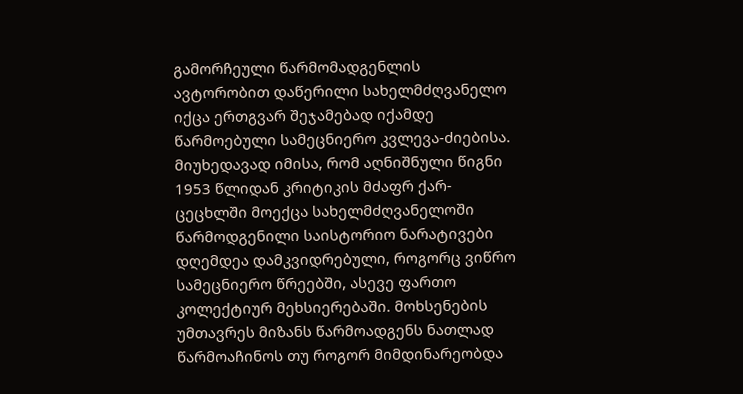გამორჩეული წარმომადგენლის ავტორობით დაწერილი სახელმძღვანელო იქცა ერთგვარ შეჯამებად იქამდე წარმოებული სამეცნიერო კვლევა-ძიებისა. მიუხედავად იმისა, რომ აღნიშნული წიგნი 1953 წლიდან კრიტიკის მძაფრ ქარ-ცეცხლში მოექცა სახელმძღვანელოში წარმოდგენილი საისტორიო ნარატივები დღემდეა დამკვიდრებული, როგორც ვიწრო სამეცნიერო წრეებში, ასევე ფართო კოლექტიურ მეხსიერებაში. მოხსენების უმთავრეს მიზანს წარმოადგენს ნათლად წარმოაჩინოს თუ როგორ მიმდინარეობდა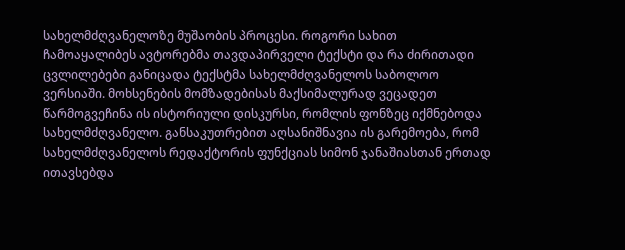სახელმძღვანელოზე მუშაობის პროცესი. როგორი სახით ჩამოაყალიბეს ავტორებმა თავდაპირველი ტექსტი და რა ძირითადი ცვლილებები განიცადა ტექსტმა სახელმძღვანელოს საბოლოო ვერსიაში. მოხსენების მომზადებისას მაქსიმალურად ვეცადეთ წარმოგვეჩინა ის ისტორიული დისკურსი, რომლის ფონზეც იქმნებოდა სახელმძღვანელო. განსაკუთრებით აღსანიშნავია ის გარემოება, რომ სახელმძღვანელოს რედაქტორის ფუნქციას სიმონ ჯანაშიასთან ერთად ითავსებდა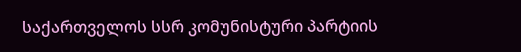საქართველოს სსრ კომუნისტური პარტიის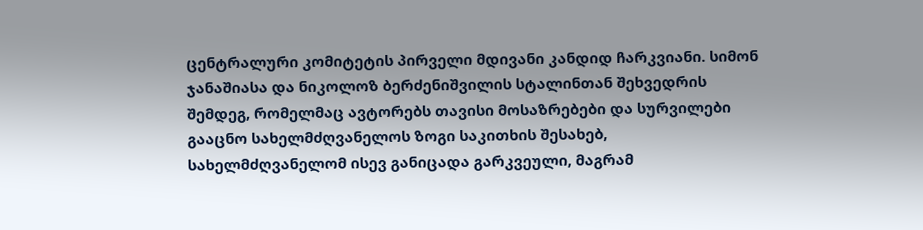ცენტრალური კომიტეტის პირველი მდივანი კანდიდ ჩარკვიანი. სიმონ ჯანაშიასა და ნიკოლოზ ბერძენიშვილის სტალინთან შეხვედრის შემდეგ, რომელმაც ავტორებს თავისი მოსაზრებები და სურვილები გააცნო სახელმძღვანელოს ზოგი საკითხის შესახებ, სახელმძღვანელომ ისევ განიცადა გარკვეული, მაგრამ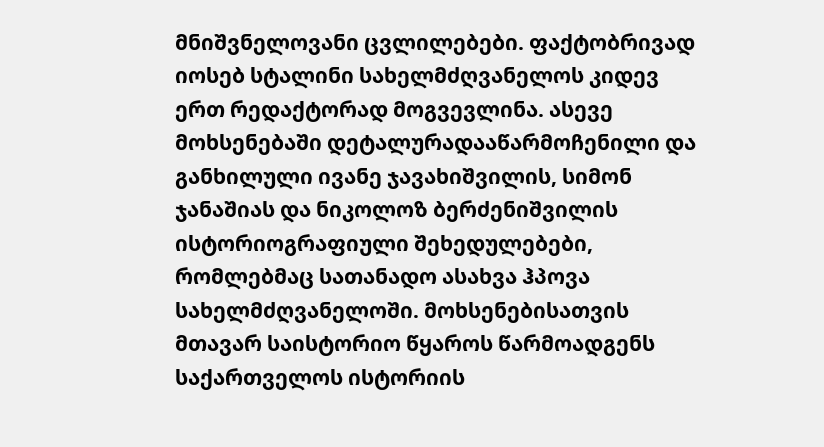მნიშვნელოვანი ცვლილებები. ფაქტობრივად იოსებ სტალინი სახელმძღვანელოს კიდევ ერთ რედაქტორად მოგვევლინა. ასევე მოხსენებაში დეტალურადააწარმოჩენილი და განხილული ივანე ჯავახიშვილის, სიმონ ჯანაშიას და ნიკოლოზ ბერძენიშვილის ისტორიოგრაფიული შეხედულებები, რომლებმაც სათანადო ასახვა ჰპოვა სახელმძღვანელოში. მოხსენებისათვის მთავარ საისტორიო წყაროს წარმოადგენს საქართველოს ისტორიის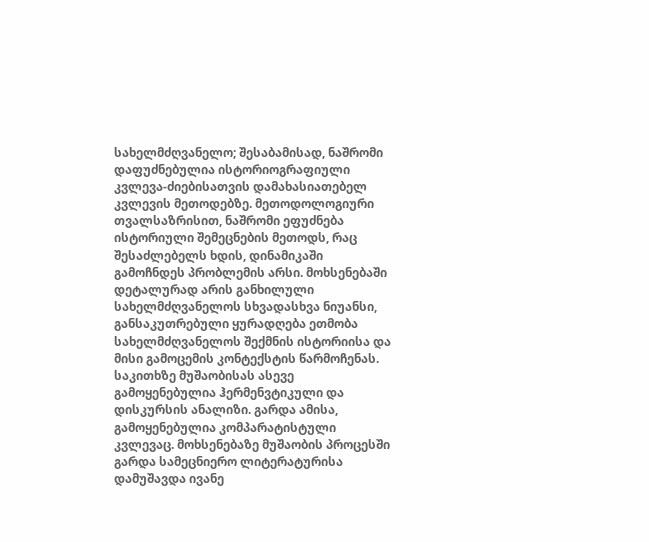სახელმძღვანელო; შესაბამისად, ნაშრომი დაფუძნებულია ისტორიოგრაფიული კვლევა-ძიებისათვის დამახასიათებელ კვლევის მეთოდებზე. მეთოდოლოგიური თვალსაზრისით, ნაშრომი ეფუძნება ისტორიული შემეცნების მეთოდს, რაც შესაძლებელს ხდის, დინამიკაში გამოჩნდეს პრობლემის არსი. მოხსენებაში დეტალურად არის განხილული სახელმძღვანელოს სხვადასხვა ნიუანსი, განსაკუთრებული ყურადღება ეთმობა სახელმძღვანელოს შექმნის ისტორიისა და მისი გამოცემის კონტექსტის წარმოჩენას. საკითხზე მუშაობისას ასევე გამოყენებულია ჰერმენვტიკული და დისკურსის ანალიზი. გარდა ამისა, გამოყენებულია კომპარატისტული კვლევაც. მოხსენებაზე მუშაობის პროცესში გარდა სამეცნიერო ლიტერატურისა დამუშავდა ივანე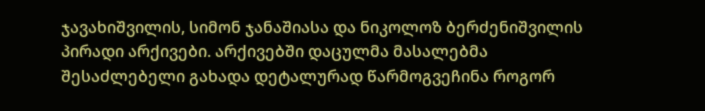ჯავახიშვილის, სიმონ ჯანაშიასა და ნიკოლოზ ბერძენიშვილის პირადი არქივები. არქივებში დაცულმა მასალებმა შესაძლებელი გახადა დეტალურად წარმოგვეჩინა როგორ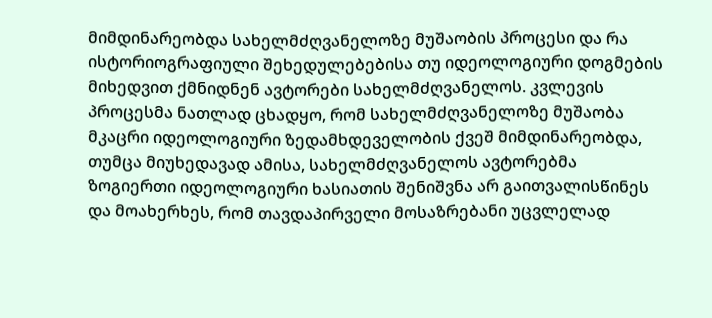მიმდინარეობდა სახელმძღვანელოზე მუშაობის პროცესი და რა ისტორიოგრაფიული შეხედულებებისა თუ იდეოლოგიური დოგმების მიხედვით ქმნიდნენ ავტორები სახელმძღვანელოს. კვლევის პროცესმა ნათლად ცხადყო, რომ სახელმძღვანელოზე მუშაობა მკაცრი იდეოლოგიური ზედამხდეველობის ქვეშ მიმდინარეობდა, თუმცა მიუხედავად ამისა, სახელმძღვანელოს ავტორებმა ზოგიერთი იდეოლოგიური ხასიათის შენიშვნა არ გაითვალისწინეს და მოახერხეს, რომ თავდაპირველი მოსაზრებანი უცვლელად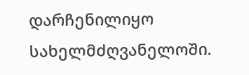დარჩენილიყო სახელმძღვანელოში.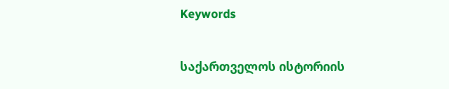Keywords

საქართველოს ისტორიის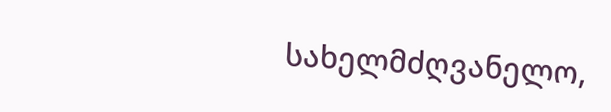სახელმძღვანელო,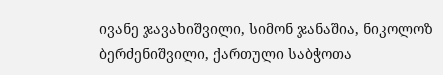ივანე ჯავახიშვილი, სიმონ ჯანაშია, ნიკოლოზ ბერძენიშვილი, ქართული საბჭოთა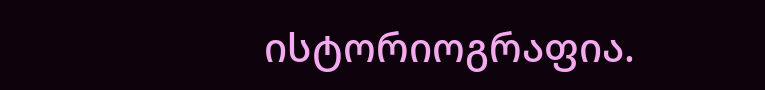ისტორიოგრაფია.